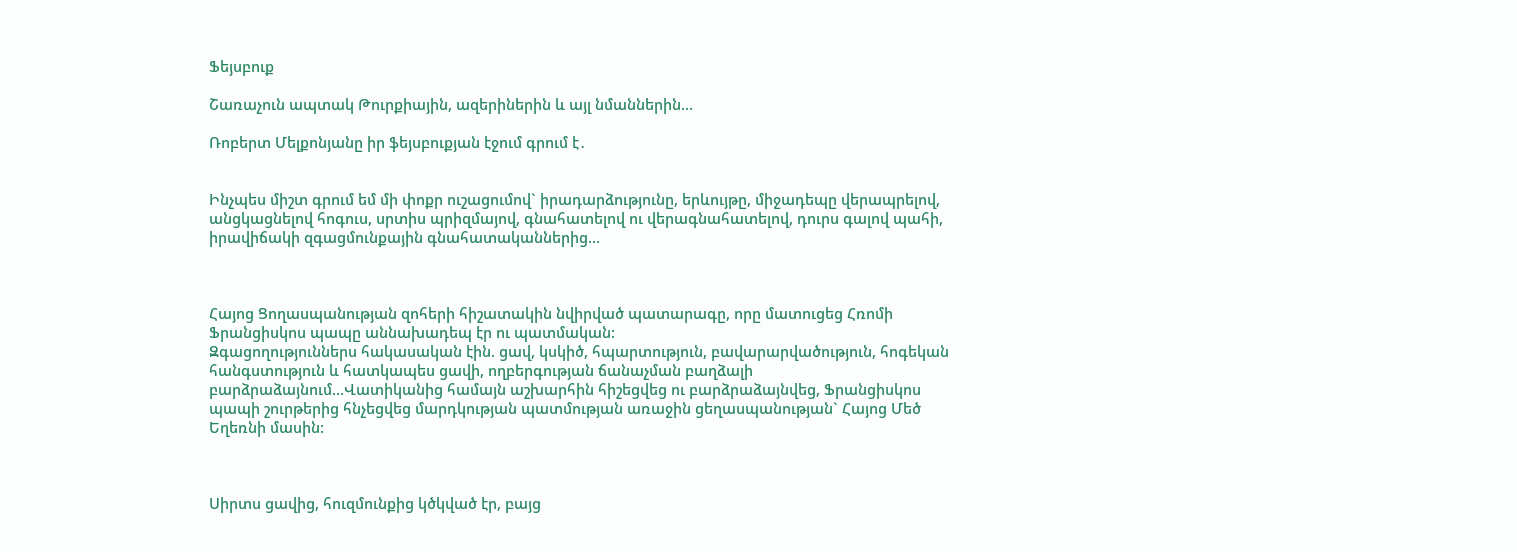Ֆեյսբուք

Շառաչուն ապտակ Թուրքիային, ազերիներին և այլ նմաններին…

Ռոբերտ Մելքոնյանը իր ֆեյսբուքյան էջում գրում է․


Ինչպես միշտ գրում եմ մի փոքր ուշացումով` իրադարձությունը, երևույթը, միջադեպը վերապրելով, անցկացնելով հոգուս, սրտիս պրիզմայով, գնահատելով ու վերագնահատելով, դուրս գալով պահի, իրավիճակի զգացմունքային գնահատականներից…



Հայոց Ցողասպանության զոհերի հիշատակին նվիրված պատարագը, որը մատուցեց Հռոմի Ֆրանցիսկոս պապը աննախադեպ էր ու պատմական:
Զգացողություններս հակասական էին. ցավ, կսկիծ, հպարտություն, բավարարվածություն, հոգեկան հանգստություն և հատկապես ցավի, ողբերգության ճանաչման բաղձալի բարձրաձայնում…Վատիկանից համայն աշխարհին հիշեցվեց ու բարձրաձայնվեց, Ֆրանցիսկոս պապի շուրթերից հնչեցվեց մարդկության պատմության առաջին ցեղասպանության` Հայոց Մեծ Եղեռնի մասին:



Սիրտս ցավից, հուզմունքից կծկված էր, բայց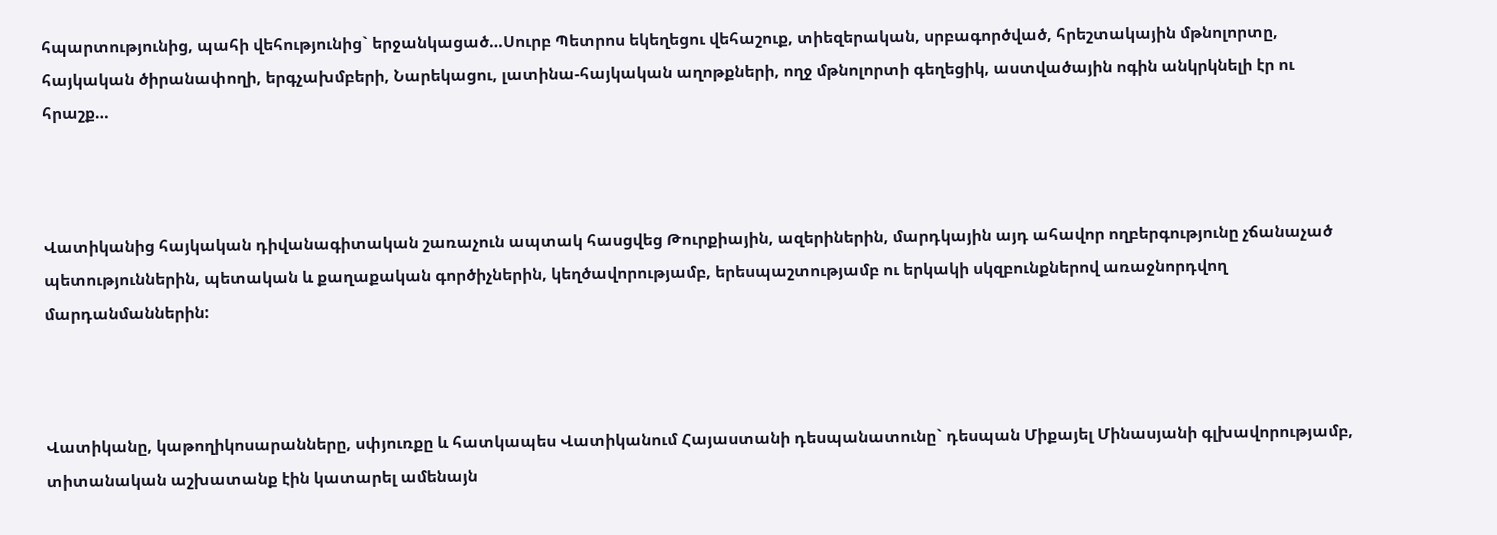հպարտությունից, պահի վեհությունից` երջանկացած…Սուրբ Պետրոս եկեղեցու վեհաշուք, տիեզերական, սրբագործված, հրեշտակային մթնոլորտը, հայկական ծիրանափողի, երգչախմբերի, Նարեկացու, լատինա-հայկական աղոթքների, ողջ մթնոլորտի գեղեցիկ, աստվածային ոգին անկրկնելի էր ու հրաշք…



Վատիկանից հայկական դիվանագիտական շառաչուն ապտակ հասցվեց Թուրքիային, ազերիներին, մարդկային այդ ահավոր ողբերգությունը չճանաչած պետություններին, պետական և քաղաքական գործիչներին, կեղծավորությամբ, երեսպաշտությամբ ու երկակի սկզբունքներով առաջնորդվող մարդանմաններին:



Վատիկանը, կաթողիկոսարանները, սփյուռքը և հատկապես Վատիկանում Հայաստանի դեսպանատունը` դեսպան Միքայել Մինասյանի գլխավորությամբ, տիտանական աշխատանք էին կատարել ամենայն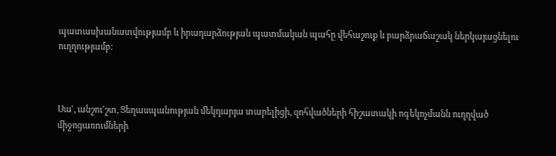պատասխանատվությամբ և իրադարձության պատմական պահը վեհաշուք և բարձրաճաշակ ներկայացնելու ուղղությամբ:



Սա′, անշու′շտ, Ցեղասպանության մեկդարյա տարելիցի, զոհվածների հիշատակի ոգեկոչմանն ուղղված միջոցառումների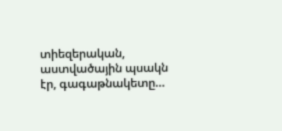տիեզերական, աստվածային պսակն էր, գագաթնակետը…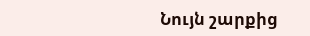Նույն շարքից